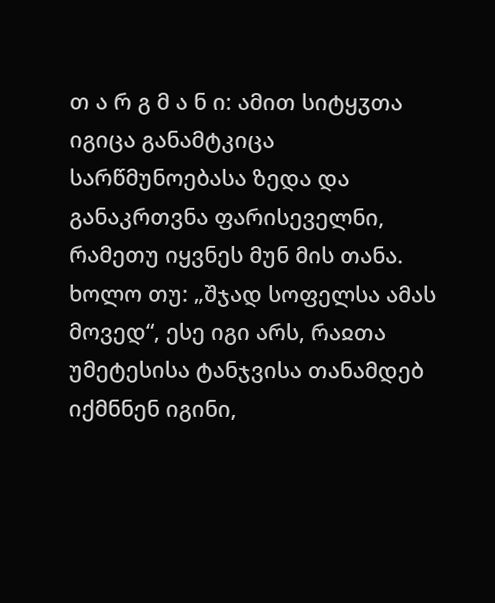თ ა რ გ მ ა ნ ი: ამით სიტყჳთა იგიცა განამტკიცა სარწმუნოებასა ზედა და განაკრთვნა ფარისეველნი, რამეთუ იყვნეს მუნ მის თანა. ხოლო თუ: „შჯად სოფელსა ამას მოვედ“, ესე იგი არს, რაჲთა უმეტესისა ტანჯვისა თანამდებ იქმნნენ იგინი,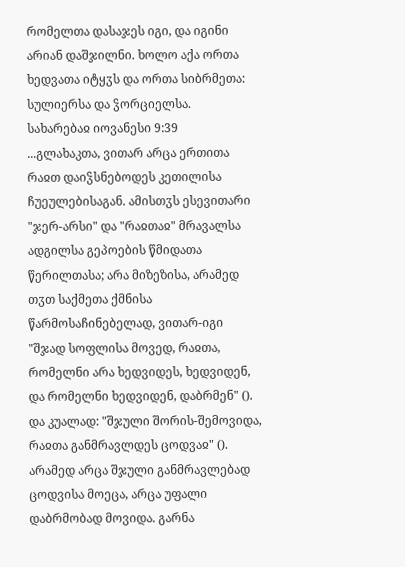რომელთა დასაჯეს იგი, და იგინი არიან დაშჯილნი. ხოლო აქა ორთა ხედვათა იტყჳს და ორთა სიბრმეთა: სულიერსა და ჴორციელსა.
სახარებაჲ იოვანესი 9:39
...გლახაკთა, ვითარ არცა ერთითა რაჲთ დაიჴსნებოდეს კეთილისა ჩუეულებისაგან. ამისთჳს ესევითარი "ჯერ-არსი" და "რაჲთაჲ" მრავალსა ადგილსა გეპოების წმიდათა წერილთასა; არა მიზეზისა, არამედ თჳთ საქმეთა ქმნისა წარმოსაჩინებელად, ვითარ-იგი "შჯად სოფლისა მოვედ, რაჲთა, რომელნი არა ხედვიდეს, ხედვიდენ, და რომელნი ხედვიდენ, დაბრმენ" (). და კუალად: "შჯული შორის-შემოვიდა, რაჲთა განმრავლდეს ცოდვაჲ" (). არამედ არცა შჯული განმრავლებად ცოდვისა მოეცა, არცა უფალი დაბრმობად მოვიდა. გარნა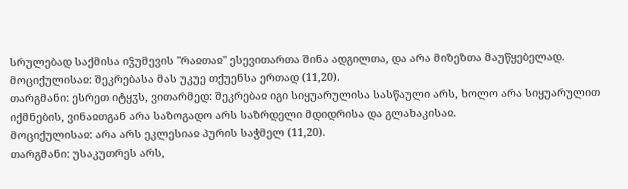სრულებად საქმისა იჴუმევის "რაჲთაჲ" ესევითართა შინა ადგილთა, და არა მიზეზთა მაუწყებელად.
მოციქულისაჲ: შეკრებასა მას უკუე თქუენსა ერთად (11,20).
თარგმანი: ესრეთ იტყჳს, ვითარმედ: შეკრებაჲ იგი სიყუარულისა სასწაული არს, ხოლო არა სიყუარულით იქმნების, ვინაჲთგან არა საზოგადო არს საზრდელი მდიდრისა და გლახაკისაჲ.
მოციქულისაჲ: არა არს ეკლესიაჲ პურის საჭმელ (11,20).
თარგმანი: უსაკუთრეს არს,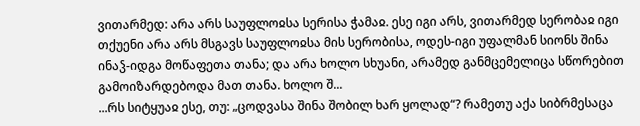ვითარმედ: არა არს საუფლოჲსა სერისა ჭამაჲ. ესე იგი არს, ვითარმედ სერობაჲ იგი თქუენი არა არს მსგავს საუფლოჲსა მის სერობისა, ოდეს-იგი უფალმან სიონს შინა ინაჴ-იდგა მოწაფეთა თანა; და არა ხოლო სხუანი, არამედ განმცემელიცა სწორებით გამოიზარდებოდა მათ თანა. ხოლო შ...
...რს სიტყუაჲ ესე, თუ: „ცოდვასა შინა შობილ ხარ ყოლად“? რამეთუ აქა სიბრმესაცა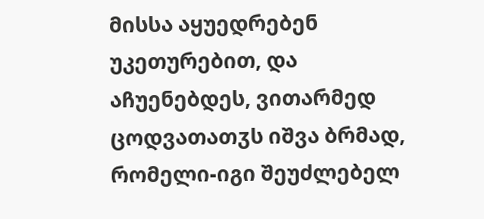მისსა აყუედრებენ უკეთურებით, და აჩუენებდეს, ვითარმედ ცოდვათათჳს იშვა ბრმად, რომელი-იგი შეუძლებელ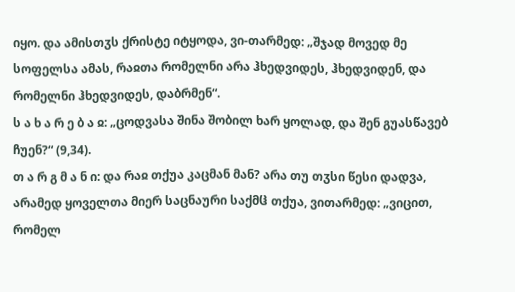იყო. და ამისთჳს ქრისტე იტყოდა, ვი-თარმედ: „შჯად მოვედ მე სოფელსა ამას, რაჲთა რომელნი არა ჰხედვიდეს, ჰხედვიდენ, და რომელნი ჰხედვიდეს, დაბრმენ“.
ს ა ხ ა რ ე ბ ა ჲ: „ცოდვასა შინა შობილ ხარ ყოლად, და შენ გუასწავებ ჩუენ?“ (9,34).
თ ა რ გ მ ა ნ ი: და რაჲ თქუა კაცმან მან? არა თუ თჳსი წესი დადვა, არამედ ყოველთა მიერ საცნაური საქმჱ თქუა, ვითარმედ: „ვიცით, რომელ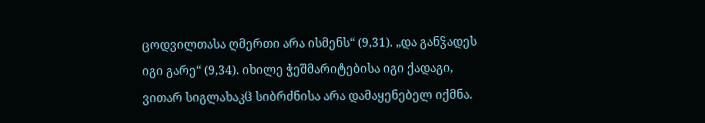ცოდვილთასა ღმერთი არა ისმენს“ (9,31). „და განჴადეს იგი გარე“ (9,34). იხილე ჭეშმარიტებისა იგი ქადაგი, ვითარ სიგლახაკჱ სიბრძნისა არა დამაყენებელ იქმნა.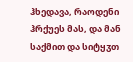ჰხედავა, რაოდენი ჰრქუეს მას, და მან საქმით და სიტყჳთ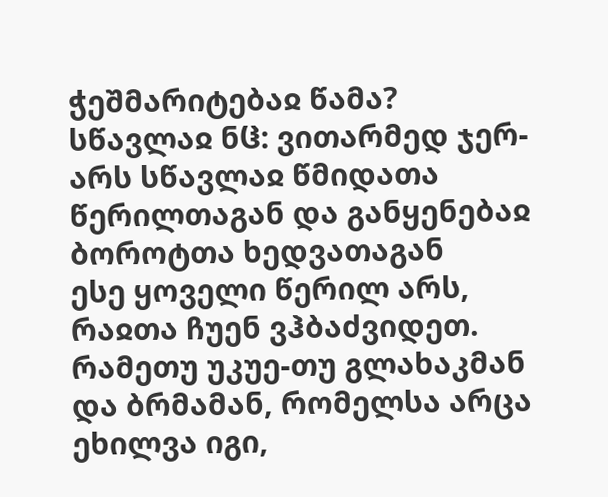ჭეშმარიტებაჲ წამა?
სწავლაჲ ნჱ: ვითარმედ ჯერ-არს სწავლაჲ წმიდათა წერილთაგან და განყენებაჲ ბოროტთა ხედვათაგან
ესე ყოველი წერილ არს, რაჲთა ჩუენ ვჰბაძვიდეთ. რამეთუ უკუე-თუ გლახაკმან და ბრმამან, რომელსა არცა ეხილვა იგი,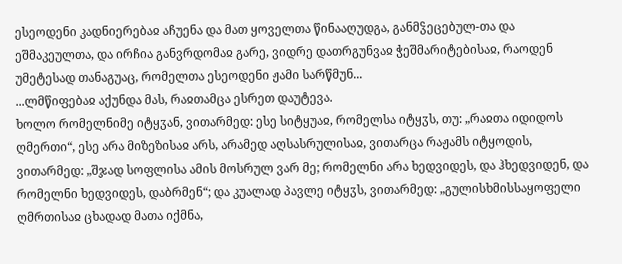ესეოდენი კადნიერებაჲ აჩუენა და მათ ყოველთა წინააღუდგა, განმჴეცებულ-თა და ეშმაკეულთა, და ირჩია განვრდომაჲ გარე, ვიდრე დათრგუნვაჲ ჭეშმარიტებისაჲ, რაოდენ უმეტესად თანაგუაც, რომელთა ესეოდენი ჟამი სარწმუნ...
...ლმწიფებაჲ აქუნდა მას, რაჲთამცა ესრეთ დაუტევა.
ხოლო რომელნიმე იტყჳან, ვითარმედ: ესე სიტყუაჲ, რომელსა იტყჳს, თუ: „რაჲთა იდიდოს ღმერთი“, ესე არა მიზეზისაჲ არს, არამედ აღსასრულისაჲ, ვითარცა რაჟამს იტყოდის, ვითარმედ: „შჯად სოფლისა ამის მოსრულ ვარ მე; რომელნი არა ხედვიდეს, და ჰხედვიდენ, და რომელნი ხედვიდეს, დაბრმენ“; და კუალად პავლე იტყჳს, ვითარმედ: „გულისხმისსაყოფელი ღმრთისაჲ ცხადად მათა იქმნა,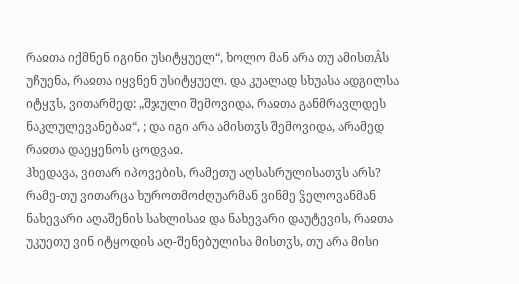რაჲთა იქმნენ იგინი უსიტყუელ“, ხოლო მან არა თუ ამისთÂს უჩუენა, რაჲთა იყვნენ უსიტყუელ. და კუალად სხუასა ადგილსა იტყჳს, ვითარმედ: „შჯული შემოვიდა, რაჲთა განმრავლდეს ნაკლულევანებაჲ“, ; და იგი არა ამისთჳს შემოვიდა, არამედ რაჲთა დაეყენოს ცოდვაჲ.
ჰხედავა, ვითარ იპოვების, რამეთუ აღსასრულისათჳს არს? რამე-თუ ვითარცა ხუროთმოძღუარმან ვინმე ჴელოვანმან ნახევარი აღაშენის სახლისაჲ და ნახევარი დაუტევის, რაჲთა უკუეთუ ვინ იტყოდის აღ-შენებულისა მისთჳს, თუ არა მისი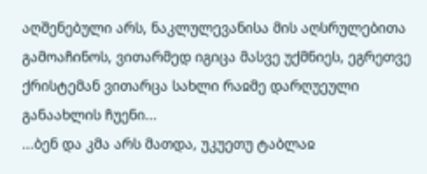აღშენებული არს, ნაკლულევანისა მის აღსრულებითა გამოაჩინოს, ვითარმედ იგიცა მასვე უქმნიეს, ეგრეთვე ქრისტემან ვითარცა სახლი რაჲმე დარღუეული განაახლის ჩუენი...
...ბენ და კმა არს მათდა, უკუეთუ ტაბლაჲ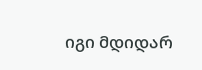იგი მდიდარ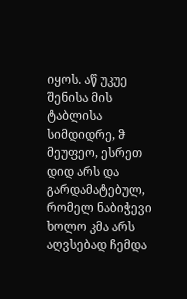იყოს. აწ უკუე შენისა მის ტაბლისა სიმდიდრე, ჵ მეუფეო, ესრეთ დიდ არს და გარდამატებულ, რომელ ნაბიჭევი ხოლო კმა არს აღვსებად ჩემდა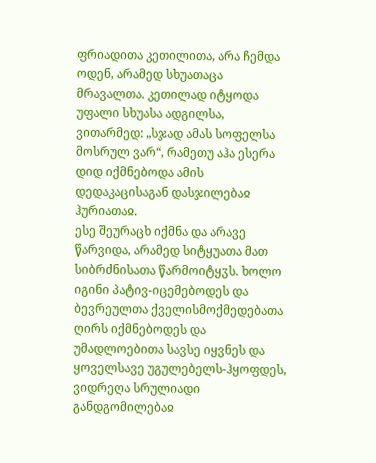ფრიადითა კეთილითა, არა ჩემდა ოდენ, არამედ სხუათაცა მრავალთა. კეთილად იტყოდა უფალი სხუასა ადგილსა, ვითარმედ: „სჯად ამას სოფელსა მოსრულ ვარ“, რამეთუ აჰა ესერა დიდ იქმნებოდა ამის დედაკაცისაგან დასჯილებაჲ ჰურიათაჲ.
ესე შეურაცხ იქმნა და არავე წარვიდა, არამედ სიტყუათა მათ სიბრძნისათა წარმოიტყჳს. ხოლო იგინი პატივ-იცემებოდეს და ბევრეულთა ქველისმოქმედებათა ღირს იქმნებოდეს და უმადლოებითა სავსე იყვნეს და ყოველსავე უგულებელს-ჰყოფდეს, ვიდრეღა სრულიადი განდგომილებაჲ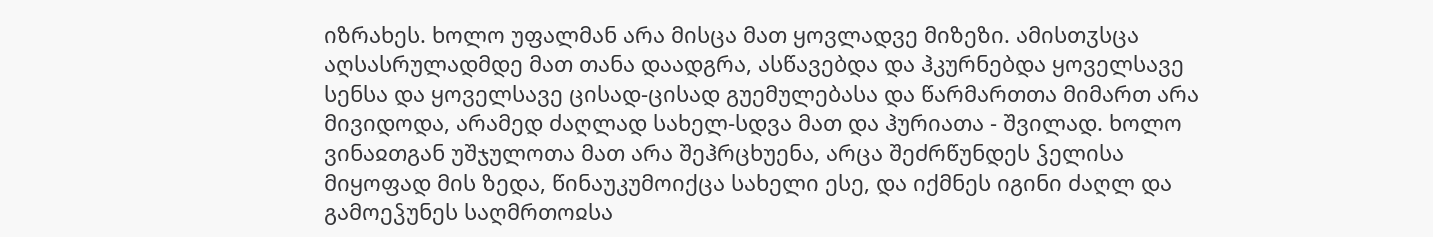იზრახეს. ხოლო უფალმან არა მისცა მათ ყოვლადვე მიზეზი. ამისთჳსცა აღსასრულადმდე მათ თანა დაადგრა, ასწავებდა და ჰკურნებდა ყოველსავე სენსა და ყოველსავე ცისად-ცისად გუემულებასა და წარმართთა მიმართ არა მივიდოდა, არამედ ძაღლად სახელ-სდვა მათ და ჰურიათა - შვილად. ხოლო ვინაჲთგან უშჯულოთა მათ არა შეჰრცხუენა, არცა შეძრწუნდეს ჴელისა მიყოფად მის ზედა, წინაუკუმოიქცა სახელი ესე, და იქმნეს იგინი ძაღლ და გამოეჴუნეს საღმრთოჲსა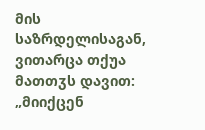მის საზრდელისაგან, ვითარცა თქუა მათთჳს დავით: „მიიქცენ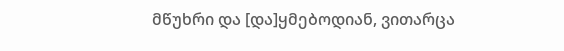მწუხრი და [და]ყმებოდიან, ვითარცა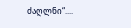ძაღლნი“....